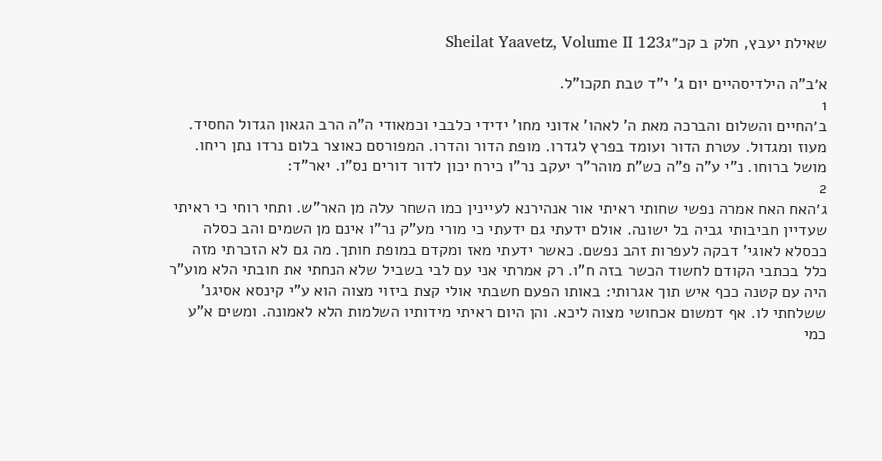שאילת יעבץ, חלק ב קכ״גSheilat Yaavetz, Volume II 123

א׳ב"ה הילדיסהיים יום ג' י"ד טבת תקכו"ל.
1
ב׳החיים והשלום והברכה מאת ה' לאהו' אדוני מחו' ידידי כלבבי וכמאודי ה"ה הרב הגאון הגדול החסיד. מעוז ומגדול. עטרת הדור ועומד בפרץ לגדרו. מופת הדור והדרו. המפורסם כאוצר בלום נרדו נתן ריחו. מושל ברוחו. נ"י ע"ה פ"ה כש"ת מוהר"ר יעקב נר"ו כירח יכון לדור דורים נס"ו. יאר"ד:
2
ג׳האח האח אמרה נפשי שחותי ראיתי אור אנהירנא לעיינין כמו השחר עלה מן האר"ש. ותחי רוחי כי ראיתי שעדיין חביבותי גביה בל ישונה. אולם ידעתי גם ידעתי כי מורי מע"ק נר"ו אינם מן השמים והב כסלה ככסלא לאוגי' דבקה לעפרות זהב נפשם. כאשר ידעתי מאז ומקדם במופת חותך. מה גם לא הזכרתי מזה כלל בכתבי הקודם לחשוד הכשר בזה ח"ו. רק אמרתי אני עם לבי בשביל שלא הנחתי את חובתי הלא מוע"ר היה עם קטנה ככף איש תוך אגרותי: באותו הפעם חשבתי אולי קצת ביזוי מצוה הוא ע"י קינסא אסיגנ' ששלחתי לו. אף דמשום אכחושי מצוה ליכא. והן היום ראיתי מידותיו השלמות הלא לאמונה. ומשים א"ע כמי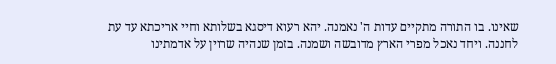שאינו. בו התורה מתקיים עדות ה' נאמנה. יהא רעוא דיסגא בשלותא וחיי אריכתא עד עת לחננה. ויחד נאכל מפרי הארץ מדובשה ושמנה. בזמן שנהיה שרוין על אדמתינו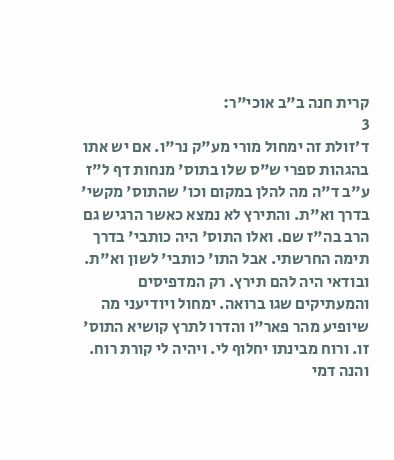קרית חנה ב"ב אוכי"ר:
3
ד׳זולת זה ימחול מורי מע"ק נר"ו. אם יש אתו בהגהות ספרי ש"ס שלו בתוס' מנחות דף ל"ז ע"ב ד"ה מה להלן במקום וכו' שהתוס' מקשי' בדרך וא"ת. והתירץ לא נמצא כאשר הרגיש גם הרב בה"ז שם. ואלו התוס' היה כותבי' בדרך תימה החרשתי. אבל התו' כותבי' לשון וא"ת. ובודאי היה להם תירץ. רק המדפיסים והמעתיקים שגו ברואה. ימחול ויודיעני מה שיופיע מהר פאר"ו והדרו לתרץ קושיא התוס' זו. ורוח מבינתו יחלוף לי. ויהיה לי קורת רוח. והנה דמי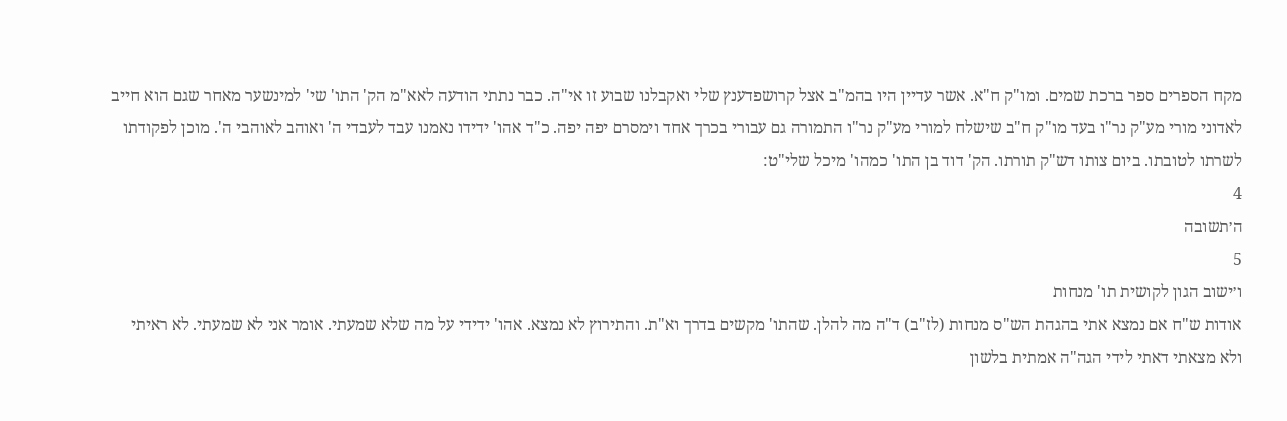מקח הספרים ספר ברכת שמים. ומו"ק ח"א. אשר עדיין היו בהמ"ב אצל קרושפדענץ שלי ואקבלנו שבוע זו אי"ה. כבר נתתי הודעה לאא"מ הק' התו' שי' למינשער מאחר שגם הוא חייב לאדוני מורי מע"ק נר"ו בעד מו"ק ח"ב שישלח למורי מע"ק נר"ו התמורה גם עבורי בכרך אחד וימסרם יפה יפה. כ"ד אהו' ידידו נאמנו עבד לעבדי ה' ואוהב לאוהבי ה'. מוכן לפקודתו לשרתו לטובתו. ביום צותו דש"ק תורתו. הק' דוד בן התו' כמהו' מיכל שלי"ט:
4
ה׳תשובה
5
ו׳ישוב הגון לקושית תו' מנחות
אודות ש"ח אם נמצא אתי בהגהת הש"ס מנחות (לז"ב) ד"ה מה להלן. שהתו' מקשים בדרך וא"ת. והתירוץ לא נמצא. אהו' ידידי על מה שלא שמעתי. אומר אני לא שמעתי. לא ראיתי ולא מצאתי דאתי לידי הגה"ה אמתית בלשון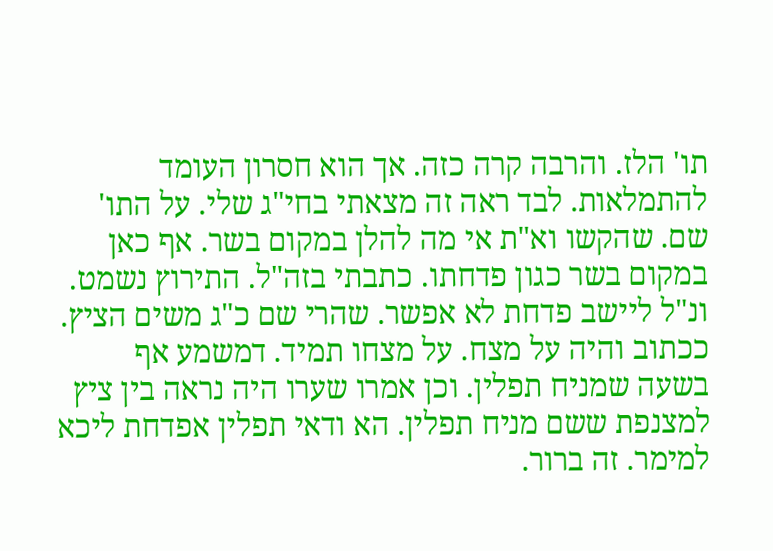תו' הלז. והרבה קרה כזה. אך הוא חסרון העומד להתמלאות. לבד ראה זה מצאתי בחי"ג שלי. על התו' שם. שהקשו וא"ת אי מה להלן במקום בשר. אף כאן במקום בשר כגון פדחתו. כתבתי בזה"ל. התירוץ נשמט. ונ"ל ליישב פדחת לא אפשר. שהרי שם כ"ג משים הציץ. ככתוב והיה על מצח. על מצחו תמיד. דמשמע אף בשעה שמניח תפלין. וכן אמרו שערו היה נראה בין ציץ למצנפת ששם מניח תפלין. הא ודאי תפלין אפדחת ליכא למימר. זה ברור.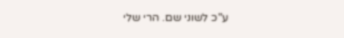ע"כ לשוני שם. הרי שלי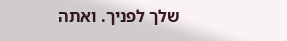שלך לפניך. ואתה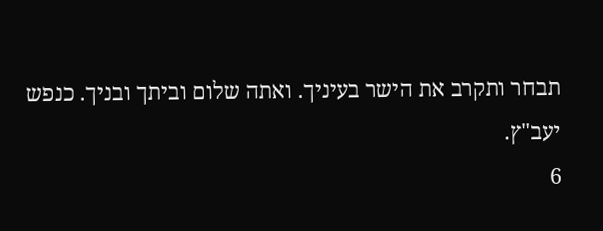תבחר ותקרב את הישר בעיניך. ואתה שלום וביתך ובניך. כנפש יעב"ץ.
6